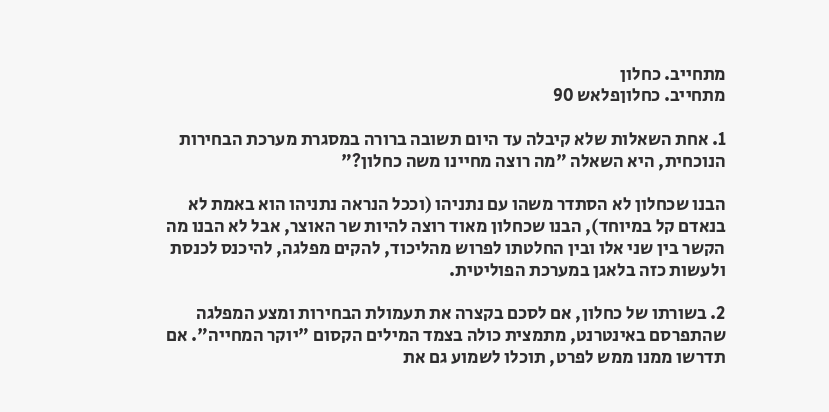מתחייב. כחלון
מתחייב. כחלוןפלאש 90

1. אחת השאלות שלא קיבלה עד היום תשובה ברורה במסגרת מערכת הבחירות הנוכחית, היא השאלה "מה רוצה מחיינו משה כחלון?"

הבנו שכחלון לא הסתדר משהו עם נתניהו (וככל הנראה נתניהו הוא באמת לא בנאדם קל במיוחד), הבנו שכחלון מאוד רוצה להיות שר האוצר, אבל לא הבנו מה הקשר בין שני אלו ובין החלטתו לפרוש מהליכוד, להקים מפלגה, להיכנס לכנסת ולעשות כזה בלאגן במערכת הפוליטית.

2. בשורתו של כחלון, אם לסכם בקצרה את תעמולת הבחירות ומצע המפלגה שהתפרסם באינטרנט, מתמצית כולה בצמד המילים הקסום "יוקר המחייה". אם תדרשו ממנו ממש לפרט, תוכלו לשמוע גם את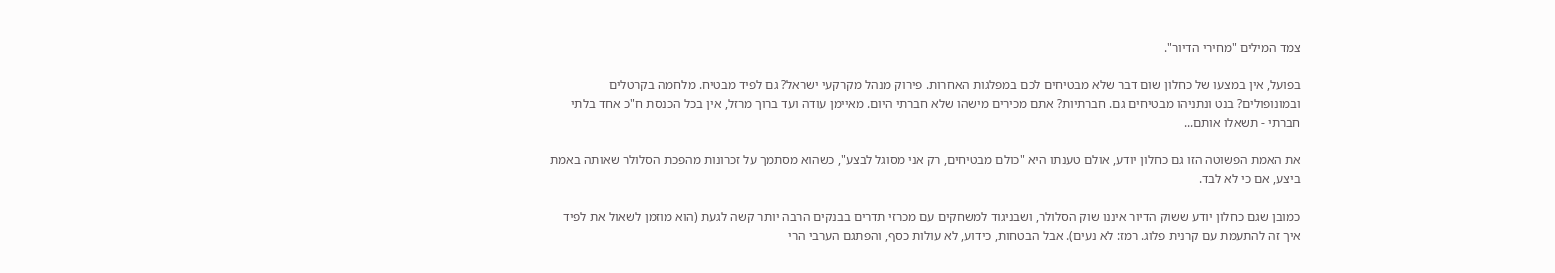צמד המילים "מחירי הדיור".

בפועל, אין במצעו של כחלון שום דבר שלא מבטיחים לכם במפלגות האחרות. פירוק מנהל מקרקעי ישראל? גם לפיד מבטיח. מלחמה בקרטלים ובמונופולים? בנט ונתניהו מבטיחים גם. חברתיות? אתם מכירים מישהו שלא חברתי היום. מאיימן עודה ועד ברוך מרזל, אין בכל הכנסת ח"כ אחד בלתי חברתי - תשאלו אותם...

את האמת הפשוטה הזו גם כחלון יודע, אולם טענתו היא "כולם מבטיחים, רק אני מסוגל לבצע", כשהוא מסתמך על זכרונות מהפכת הסלולר שאותה באמת ביצע, אם כי לא לבד.

כמובן שגם כחלון יודע ששוק הדיור איננו שוק הסלולר, ושבניגוד למשחקים עם מכרזי תדרים בבנקים הרבה יותר קשה לגעת (הוא מוזמן לשאול את לפיד איך זה להתעמת עם קרנית פלוג. רמז: לא נעים). אבל הבטחות, כידוע, לא עולות כסף, והפתגם הערבי הרי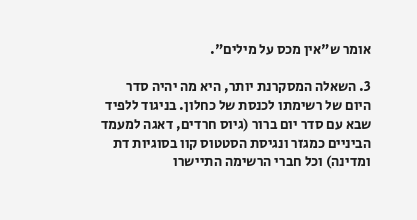אומר ש"אין מכס על מילים".

3. השאלה המסקרנת יותר, היא מה יהיה סדר היום של רשימתו לכנסת של כחלון. בניגוד ללפיד שבא עם סדר יום ברור (גיוס חרדים, דאגה למעמד הביניים כמגזר ונגיסת הסטטוס קוו בסוגיות דת ומדינה) וכל חברי הרשימה התיישרו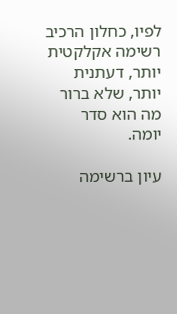לפיו, כחלון הרכיב רשימה אקלקטית יותר, דעתנית יותר, שלא ברור מה הוא סדר יומה.

עיון ברשימה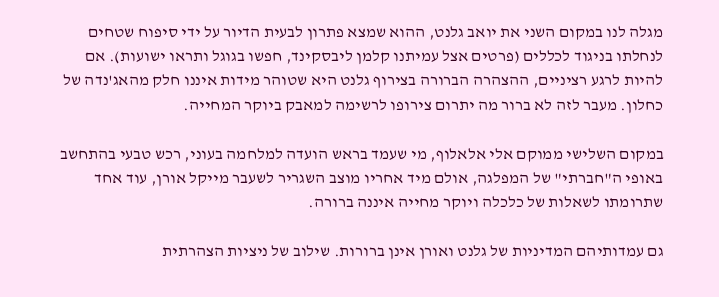מגלה לנו במקום השני את יואב גלנט, ההוא שמצא פתרון לבעית הדיור על ידי סיפוח שטחים לנחלתו בניגוד לכללים (פרטים אצל עמיתנו קלמן ליבסקינד, חפשו בגוגל ותראו ישועות). אם להיות לרגע רציניים, ההצהרה הברורה בצירוף גלנט היא שטוהר מידות איננו חלק מהאג'נדה של כחלון. מעבר לזה לא ברור מה יתרום צירופו לרשימה למאבק ביוקר המחייה.

במקום השלישי ממוקם אלי אלאלוף, מי שעמד בראש הועדה למלחמה בעוני, רכש טבעי בהתחשב באופי ה"חברתי" של המפלגה, אולם מיד אחריו מוצב השגריר לשעבר מייקל אורן, עוד אחד שתרומתו לשאלות של כלכלה ויוקר מחייה איננה ברורה.

גם עמדותיהם המדיניות של גלנט ואורן אינן ברורות. שילוב של ניציות הצהרתית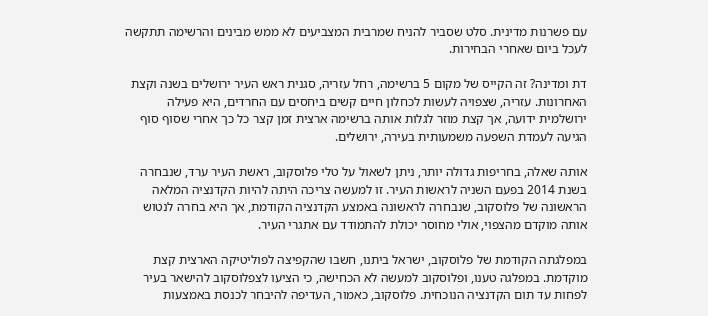עם פשרנות מדינית. סלט שסביר להניח שמרבית המצביעים לא ממש מבינים והרשימה תתקשה לעכל ביום שאחרי הבחירות.

דת ומדינה? זה הקייס של מקום 5 ברשימה, רחל עזריה, סגנית ראש העיר ירושלים בשנה וקצת האחרונות. עזריה, שצפויה לעשות לכחלון חיים קשים ביחסים עם החרדים, היא פעילה ירושלמית ידועה, אך קצת מוזר לגלות אותה ברשימה ארצית זמן קצר כל כך אחרי שסוף סוף הגיעה לעמדת השפעה משמעותית בעירה, ירושלים.

אותה שאלה, בחריפות גדולה יותר, ניתן לשאול על טלי פלוסקוב, ראשת העיר ערד, שנבחרה בשנת 2014 בפעם השניה לראשות העיר. זו למעשה צריכה היתה להיות הקדנציה המלאה הראשונה של פלוסקוב, שנבחרה לראשונה באמצע הקדנציה הקודמת, אך היא בחרה לנטוש אותה מוקדם מהצפוי, אולי מחוסר יכולת להתמודד עם אתגרי העיר.

במפלגתה הקודמת של פלוסקוב, ישראל ביתנו, חשבו שהקפיצה לפוליטיקה הארצית קצת מוקדמת. במפלגה טענו, ופלוסקוב למעשה לא הכחישה, כי הציעו לצפלוסקוב להישאר בעיר לפחות עד תום הקדנציה הנוכחית. פלוסקוב, כאמור, העדיפה להיבחר לכנסת באמצעות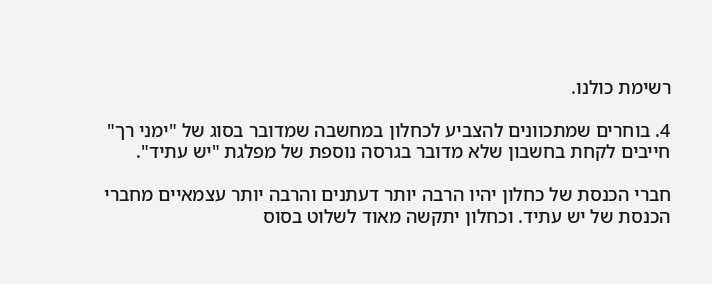רשימת כולנו.

4. בוחרים שמתכוונים להצביע לכחלון במחשבה שמדובר בסוג של "ימני רך" חייבים לקחת בחשבון שלא מדובר בגרסה נוספת של מפלגת "יש עתיד".

חברי הכנסת של כחלון יהיו הרבה יותר דעתנים והרבה יותר עצמאיים מחברי הכנסת של יש עתיד. וכחלון יתקשה מאוד לשלוט בסוס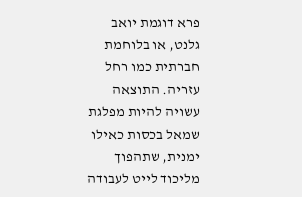פרא דוגמת יואב גלנט, או בלוחמת חברתית כמו רחל עזריה. התוצאה עשויה להיות מפלגת שמאל בכסות כאילו ימנית, שתהפוך מליכוד לייט לעבודה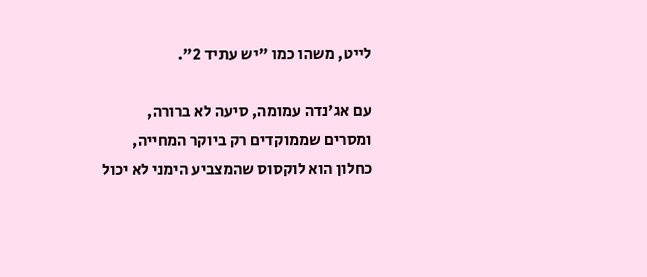לייט, משהו כמו "יש עתיד 2".

עם אג'נדה עמומה, סיעה לא ברורה, ומסרים שממוקדים רק ביוקר המחייה, כחלון הוא לוקסוס שהמצביע הימני לא יכול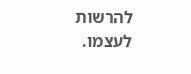להרשות לעצמו.